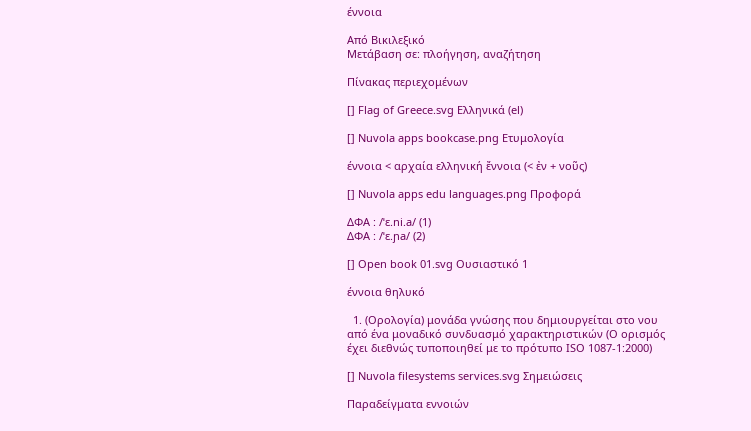έννοια

Από Βικιλεξικό
Μετάβαση σε: πλοήγηση, αναζήτηση

Πίνακας περιεχομένων

[] Flag of Greece.svg Ελληνικά (el)

[] Nuvola apps bookcase.png Ετυμολογία

έννοια < αρχαία ελληνική ἔννοια (< ἐν + νοῦς)

[] Nuvola apps edu languages.png Προφορά

ΔΦΑ : /ˈɛ.ni.a/ (1)
ΔΦΑ : /ˈɛ.ɲa/ (2)

[] Open book 01.svg Ουσιαστικό 1

έννοια θηλυκό

  1. (Ορολογία) μονάδα γνώσης που δημιουργείται στο νου από ένα μοναδικό συνδυασμό χαρακτηριστικών (Ο ορισμός έχει διεθνώς τυποποιηθεί με το πρότυπο ISO 1087-1:2000)

[] Nuvola filesystems services.svg Σημειώσεις

Παραδείγματα εννοιών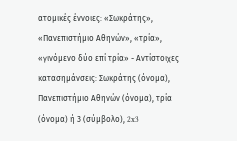ατομικές έννοιες: «Σωκράτης», «Πανεπιστήμιο Αθηνών», «τρία», «γινόμενο δύο επί τρία» - Αντίστοιχες κατασημάνσεις: Σωκράτης (όνομα), Πανεπιστήμιο Αθηνών (όνομα), τρία (όνομα) ή 3 (σύμβολο), 2x3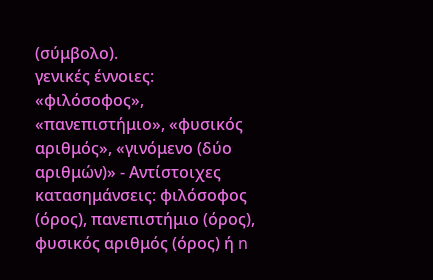(σύμβολο).
γενικές έννοιες: «φιλόσοφος», «πανεπιστήμιο», «φυσικός αριθμός», «γινόμενο (δύο αριθμών)» - Αντίστοιχες κατασημάνσεις: φιλόσοφος (όρος), πανεπιστήμιο (όρος), φυσικός αριθμός (όρος) ή n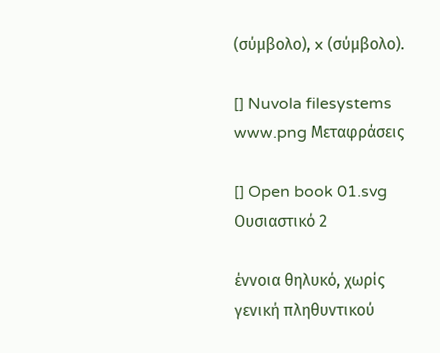(σύμβολο), x (σύμβολο).

[] Nuvola filesystems www.png Μεταφράσεις

[] Open book 01.svg Ουσιαστικό 2

έννοια θηλυκό, χωρίς γενική πληθυντικού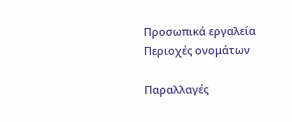Προσωπικά εργαλεία
Περιοχές ονομάτων

Παραλλαγές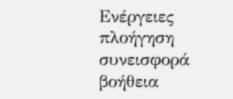Ενέργειες
πλοήγηση
συνεισφορά
βοήθεια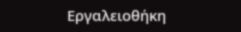Εργαλειοθήκη